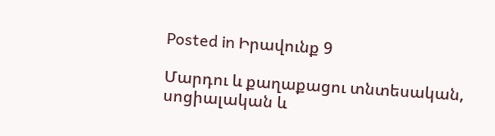Posted in Իրավունք 9

Մարդու և քաղաքացու տնտեսական, սոցիալական և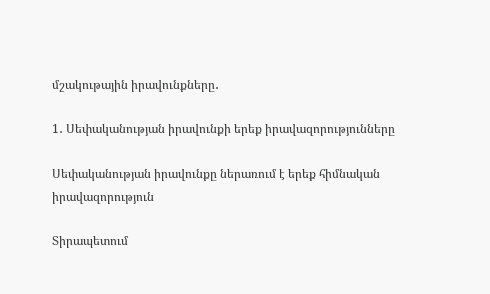մշակութային իրավունքները․

1․ Սեփականության իրավունքի երեք իրավազորությունները

Սեփականության իրավունքը ներառում է երեք հիմնական իրավազորություն

Տիրապետում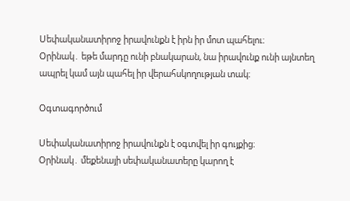Սեփականատիրոջ իրավունքն է իրն իր մոտ պահելու։
Օրինակ․ եթե մարդը ունի բնակարան, նա իրավունք ունի այնտեղ ապրել կամ այն պահել իր վերահսկողության տակ։

Օգտագործում

Սեփականատիրոջ իրավունքն է օգտվել իր գույքից։
Օրինակ․ մեքենայի սեփականատերը կարող է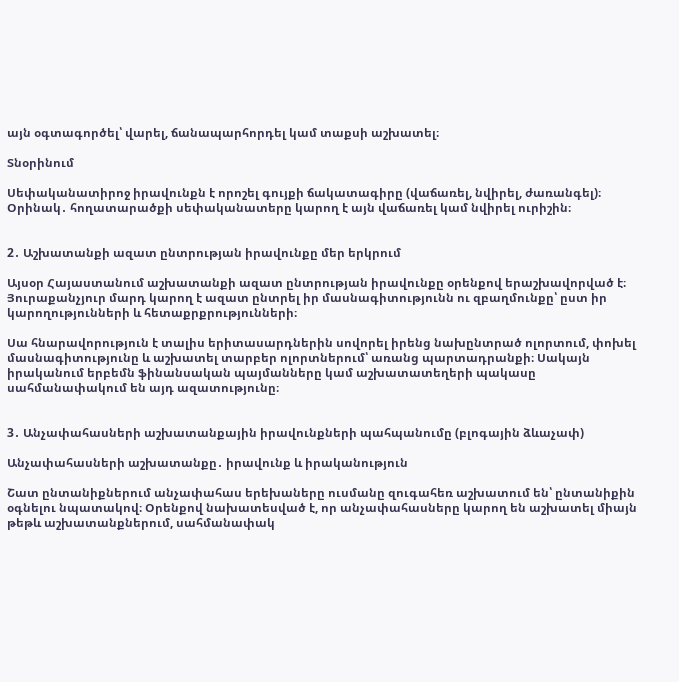այն օգտագործել՝ վարել, ճանապարհորդել կամ տաքսի աշխատել։

Տնօրինում

Սեփականատիրոջ իրավունքն է որոշել գույքի ճակատագիրը (վաճառել, նվիրել, ժառանգել)։
Օրինակ․ հողատարածքի սեփականատերը կարող է այն վաճառել կամ նվիրել ուրիշին։


2․ Աշխատանքի ազատ ընտրության իրավունքը մեր երկրում

Այսօր Հայաստանում աշխատանքի ազատ ընտրության իրավունքը օրենքով երաշխավորված է։ Յուրաքանչյուր մարդ կարող է ազատ ընտրել իր մասնագիտությունն ու զբաղմունքը՝ ըստ իր կարողությունների և հետաքրքրությունների։

Սա հնարավորություն է տալիս երիտասարդներին սովորել իրենց նախընտրած ոլորտում, փոխել մասնագիտությունը և աշխատել տարբեր ոլորտներում՝ առանց պարտադրանքի։ Սակայն իրականում երբեմն ֆինանսական պայմանները կամ աշխատատեղերի պակասը սահմանափակում են այդ ազատությունը։


3․ Անչափահասների աշխատանքային իրավունքների պահպանումը (բլոգային ձևաչափ)

Անչափահասների աշխատանքը․ իրավունք և իրականություն

Շատ ընտանիքներում անչափահաս երեխաները ուսմանը զուգահեռ աշխատում են՝ ընտանիքին օգնելու նպատակով։ Օրենքով նախատեսված է, որ անչափահասները կարող են աշխատել միայն թեթև աշխատանքներում, սահմանափակ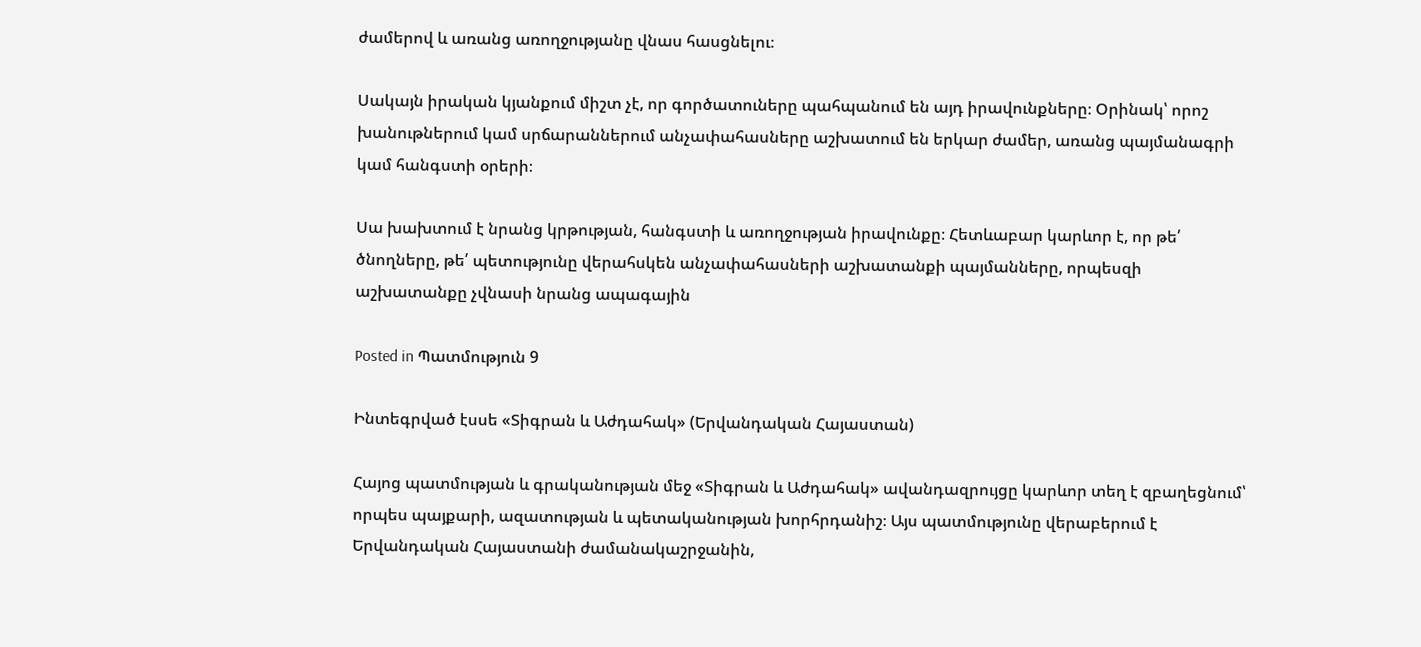ժամերով և առանց առողջությանը վնաս հասցնելու։

Սակայն իրական կյանքում միշտ չէ, որ գործատուները պահպանում են այդ իրավունքները։ Օրինակ՝ որոշ խանութներում կամ սրճարաններում անչափահասները աշխատում են երկար ժամեր, առանց պայմանագրի կամ հանգստի օրերի։

Սա խախտում է նրանց կրթության, հանգստի և առողջության իրավունքը։ Հետևաբար կարևոր է, որ թե՛ ծնողները, թե՛ պետությունը վերահսկեն անչափահասների աշխատանքի պայմանները, որպեսզի աշխատանքը չվնասի նրանց ապագային

Posted in Պատմություն 9

Ինտեգրված էսսե «Տիգրան և Աժդահակ» (Երվանդական Հայաստան)

Հայոց պատմության և գրականության մեջ «Տիգրան և Աժդահակ» ավանդազրույցը կարևոր տեղ է զբաղեցնում՝ որպես պայքարի, ազատության և պետականության խորհրդանիշ։ Այս պատմությունը վերաբերում է Երվանդական Հայաստանի ժամանակաշրջանին,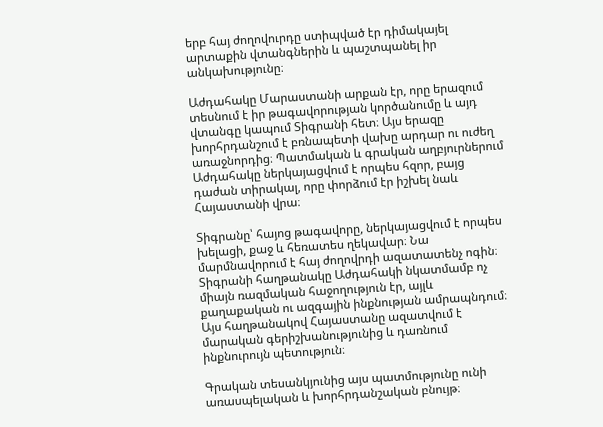երբ հայ ժողովուրդը ստիպված էր դիմակայել արտաքին վտանգներին և պաշտպանել իր անկախությունը։

Աժդահակը Մարաստանի արքան էր, որը երազում տեսնում է իր թագավորության կործանումը և այդ վտանգը կապում Տիգրանի հետ։ Այս երազը խորհրդանշում է բռնապետի վախը արդար ու ուժեղ առաջնորդից։ Պատմական և գրական աղբյուրներում Աժդահակը ներկայացվում է որպես հզոր, բայց դաժան տիրակալ, որը փորձում էր իշխել նաև Հայաստանի վրա։

Տիգրանը՝ հայոց թագավորը, ներկայացվում է որպես խելացի, քաջ և հեռատես ղեկավար։ Նա մարմնավորում է հայ ժողովրդի ազատատենչ ոգին։ Տիգրանի հաղթանակը Աժդահակի նկատմամբ ոչ միայն ռազմական հաջողություն էր, այլև քաղաքական ու ազգային ինքնության ամրապնդում։ Այս հաղթանակով Հայաստանը ազատվում է մարական գերիշխանությունից և դառնում ինքնուրույն պետություն։

Գրական տեսանկյունից այս պատմությունը ունի առասպելական և խորհրդանշական բնույթ։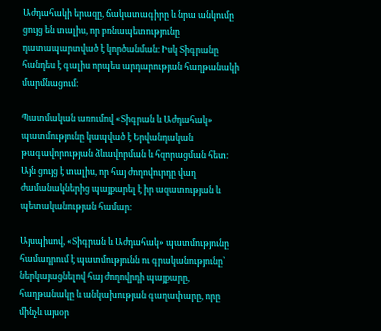Աժդահակի երազը, ճակատագիրը և նրա անկումը ցույց են տալիս, որ բռնապետությունը դատապարտված է կործանման։ Իսկ Տիգրանը հանդես է գալիս որպես արդարության հաղթանակի մարմնացում։

Պատմական առումով «Տիգրան և Աժդահակ» պատմությունը կապված է Երվանդական թագավորության ձևավորման և հզորացման հետ։ Այն ցույց է տալիս, որ հայ ժողովուրդը վաղ ժամանակներից պայքարել է իր ազատության և պետականության համար։

Այսպիսով, «Տիգրան և Աժդահակ» պատմությունը համադրում է պատմությունն ու գրականությունը՝ ներկայացնելով հայ ժողովրդի պայքարը, հաղթանակը և անկախության գաղափարը, որը մինչև այսօր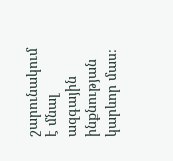շարունակում է մնալ ազգային ինքնության կարևոր մաս։